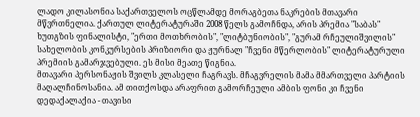ლადო კილასონია საქართველოს ოცწლამდე მორაგბეთა ნაკრების მთავარი მწვრთნელია. ქართულ ლიტერატურაში 2008 წელს გამოჩნდა, არის პრემია "საბას" ხუთგზის ფინალისტი, "ერთი მოთხრობის", "ლიტბუნიობის", "გურამ რჩეულიშვილის" სახელობის კონკურსების პრიზიორი და ჟურნალ "ჩვენი მწერლობის" ლიტერატურული პრემიის გამარჯვებული. ეს მისი მეათე წიგნია.
მთავარი პერსონაჟის შვილს კლასელი ჩაგრავს. მჩაგვრელის მამა მმართველი პარტიის მაღალჩინოსანია. ამ თითქოსდა არაფრით გამორჩეული ამბის ფონი კი ჩვენი დედაქალაქია - თავისი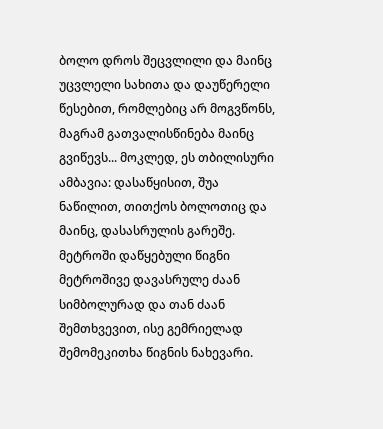ბოლო დროს შეცვლილი და მაინც უცვლელი სახითა და დაუწერელი წესებით, რომლებიც არ მოგვწონს, მაგრამ გათვალისწინება მაინც გვიწევს... მოკლედ, ეს თბილისური ამბავია: დასაწყისით, შუა ნაწილით, თითქოს ბოლოთიც და მაინც, დასასრულის გარეშე.
მეტროში დაწყებული წიგნი მეტროშივე დავასრულე ძაან სიმბოლურად და თან ძაან შემთხვევით, ისე გემრიელად შემომეკითხა წიგნის ნახევარი.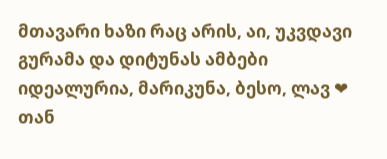მთავარი ხაზი რაც არის, აი, უკვდავი გურამა და დიტუნას ამბები იდეალურია, მარიკუნა, ბესო, ლავ ❤ თან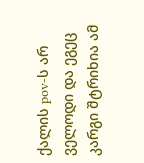ქალის pov-ს არ ველოდი და ეგეც კარგი შტრიხია ამ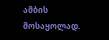ამბის მოსაყოლად.